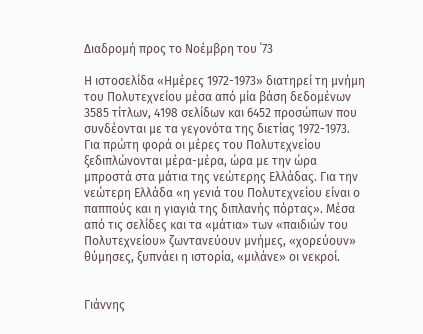Διαδρομή προς το Νοέμβρη του ΄73

Η ιστοσελίδα «Ημέρες 1972-1973» διατηρεί τη μνήμη του Πολυτεχνείου μέσα από μία βάση δεδομένων 3585 τίτλων, 4198 σελίδων και 6452 προσώπων που συνδέονται με τα γεγονότα της διετίας 1972-1973.
Για πρώτη φορά οι μέρες του Πολυτεχνείου ξεδιπλώνονται μέρα-μέρα, ώρα με την ώρα μπροστά στα μάτια της νεώτερης Ελλάδας. Για την νεώτερη Ελλάδα «η γενιά του Πολυτεχνείου είναι ο παππούς και η γιαγιά της διπλανής πόρτας». Μέσα από τις σελίδες και τα «μάτια» των «παιδιών του Πολυτεχνείου» ζωντανεύουν μνήμες, «χορεύουν» θύμησες, ξυπνάει η ιστορία, «μιλάνε» οι νεκροί.


Γιάννης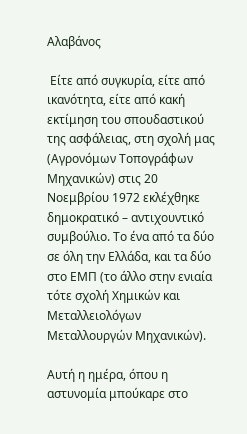Αλαβάνος

 Είτε από συγκυρία, είτε από ικανότητα, είτε από κακή εκτίμηση του σπουδαστικού της ασφάλειας, στη σχολή μας (Αγρονόμων Τοπογράφων Μηχανικών) στις 20 Νοεμβρίου 1972 εκλέχθηκε δημοκρατικό – αντιχουντικό συμβούλιο. Το ένα από τα δύο σε όλη την Ελλάδα, και τα δύο στο ΕΜΠ (το άλλο στην ενιαία τότε σχολή Χημικών και Μεταλλειολόγων Μεταλλουργών Μηχανικών).

Αυτή η ημέρα, όπου η αστυνομία μπούκαρε στο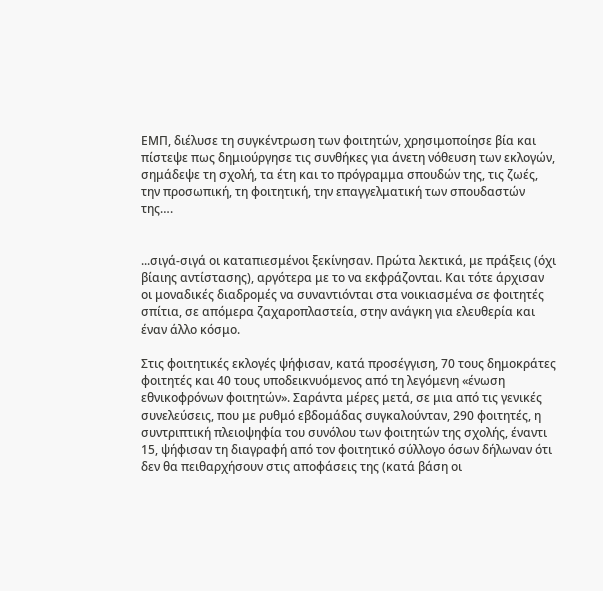ΕΜΠ, διέλυσε τη συγκέντρωση των φοιτητών, χρησιμοποίησε βία και πίστεψε πως δημιούργησε τις συνθήκες για άνετη νόθευση των εκλογών, σημάδεψε τη σχολή, τα έτη και το πρόγραμμα σπουδών της, τις ζωές, την προσωπική, τη φοιτητική, την επαγγελματική των σπουδαστών της….


...σιγά-σιγά οι καταπιεσμένοι ξεκίνησαν. Πρώτα λεκτικά, με πράξεις (όχι βίαιης αντίστασης), αργότερα με το να εκφράζονται. Και τότε άρχισαν οι μοναδικές διαδρομές να συναντιόνται στα νοικιασμένα σε φοιτητές σπίτια, σε απόμερα ζαχαροπλαστεία, στην ανάγκη για ελευθερία και έναν άλλο κόσμο.

Στις φοιτητικές εκλογές ψήφισαν, κατά προσέγγιση, 70 τους δημοκράτες φοιτητές και 40 τους υποδεικνυόμενος από τη λεγόμενη «ένωση εθνικοφρόνων φοιτητών». Σαράντα μέρες μετά, σε μια από τις γενικές συνελεύσεις, που με ρυθμό εβδομάδας συγκαλούνταν, 290 φοιτητές, η συντριπτική πλειοψηφία του συνόλου των φοιτητών της σχολής, έναντι 15, ψήφισαν τη διαγραφή από τον φοιτητικό σύλλογο όσων δήλωναν ότι δεν θα πειθαρχήσουν στις αποφάσεις της (κατά βάση οι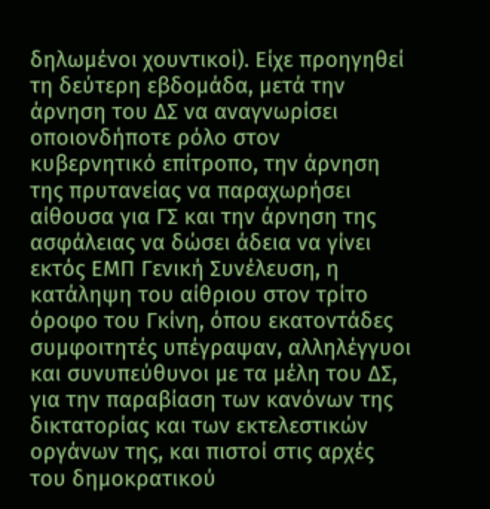δηλωμένοι χουντικοί). Είχε προηγηθεί τη δεύτερη εβδομάδα, μετά την άρνηση του ΔΣ να αναγνωρίσει οποιονδήποτε ρόλο στον κυβερνητικό επίτροπο, την άρνηση της πρυτανείας να παραχωρήσει αίθουσα για ΓΣ και την άρνηση της ασφάλειας να δώσει άδεια να γίνει εκτός ΕΜΠ Γενική Συνέλευση, η κατάληψη του αίθριου στον τρίτο όροφο του Γκίνη, όπου εκατοντάδες συμφοιτητές υπέγραψαν, αλληλέγγυοι και συνυπεύθυνοι με τα μέλη του ΔΣ, για την παραβίαση των κανόνων της δικτατορίας και των εκτελεστικών οργάνων της, και πιστοί στις αρχές του δημοκρατικού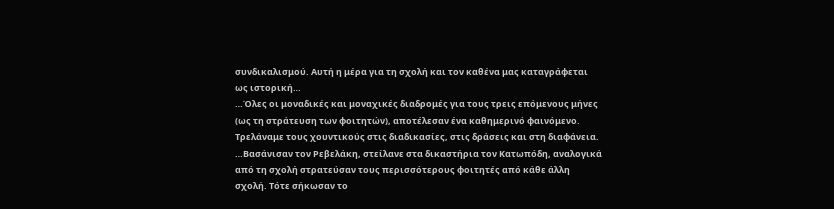συνδικαλισμού. Αυτή η μέρα για τη σχολή και τον καθένα μας καταγράφεται ως ιστορική…
…Όλες οι μοναδικές και μοναχικές διαδρομές για τους τρεις επόμενους μήνες (ως τη στράτευση των φοιτητών), αποτέλεσαν ένα καθημερινό φαινόμενο. Τρελάναμε τους χουντικούς στις διαδικασίες, στις δράσεις και στη διαφάνεια. …Βασάνισαν τον Ρεβελάκη, στείλανε στα δικαστήρια τον Κατωπόδη, αναλογικά από τη σχολή στρατεύσαν τους περισσότερους φοιτητές από κάθε άλλη σχολή. Τότε σήκωσαν το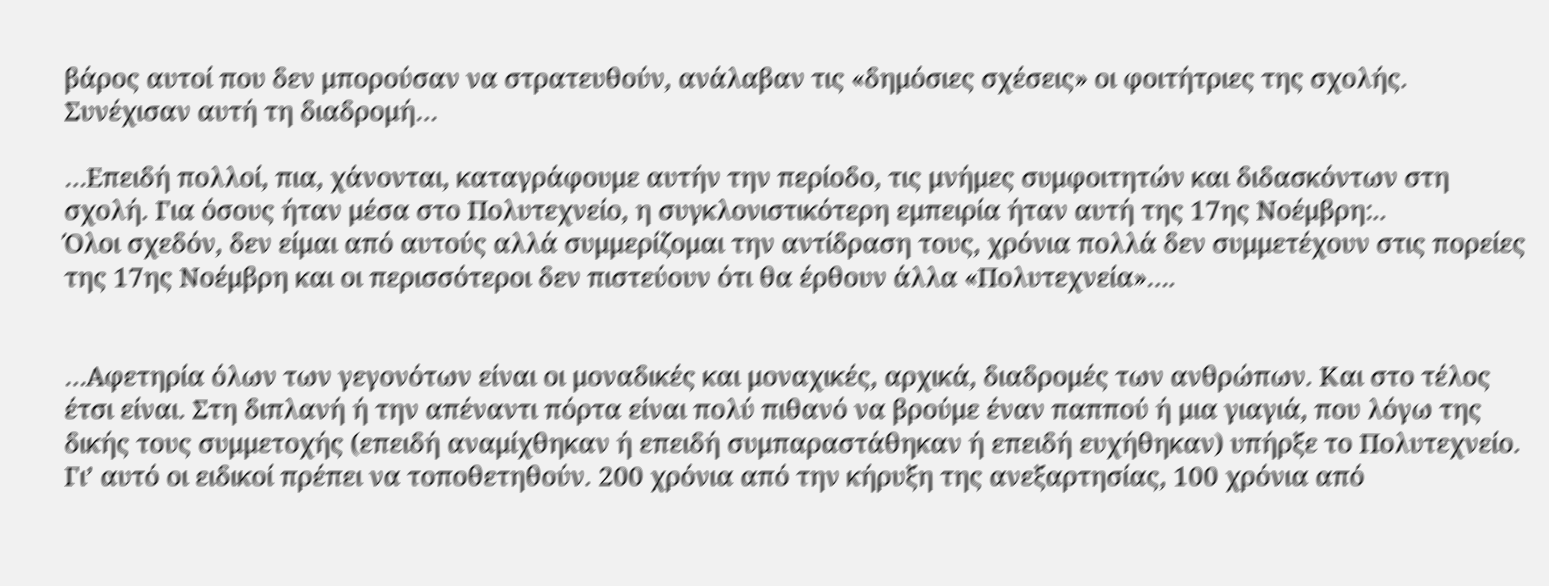βάρος αυτοί που δεν μπορούσαν να στρατευθούν, ανάλαβαν τις «δημόσιες σχέσεις» οι φοιτήτριες της σχολής. Συνέχισαν αυτή τη διαδρομή…

…Επειδή πολλοί, πια, χάνονται, καταγράφουμε αυτήν την περίοδο, τις μνήμες συμφοιτητών και διδασκόντων στη σχολή. Για όσους ήταν μέσα στο Πολυτεχνείο, η συγκλονιστικότερη εμπειρία ήταν αυτή της 17ης Νοέμβρη:..
Όλοι σχεδόν, δεν είμαι από αυτούς αλλά συμμερίζομαι την αντίδραση τους, χρόνια πολλά δεν συμμετέχουν στις πορείες της 17ης Νοέμβρη και οι περισσότεροι δεν πιστεύουν ότι θα έρθουν άλλα «Πολυτεχνεία»….


…Αφετηρία όλων των γεγονότων είναι οι μοναδικές και μοναχικές, αρχικά, διαδρομές των ανθρώπων. Και στο τέλος έτσι είναι. Στη διπλανή ή την απέναντι πόρτα είναι πολύ πιθανό να βρούμε έναν παππού ή μια γιαγιά, που λόγω της δικής τους συμμετοχής (επειδή αναμίχθηκαν ή επειδή συμπαραστάθηκαν ή επειδή ευχήθηκαν) υπήρξε το Πολυτεχνείο. Γι’ αυτό οι ειδικοί πρέπει να τοποθετηθούν. 200 χρόνια από την κήρυξη της ανεξαρτησίας, 100 χρόνια από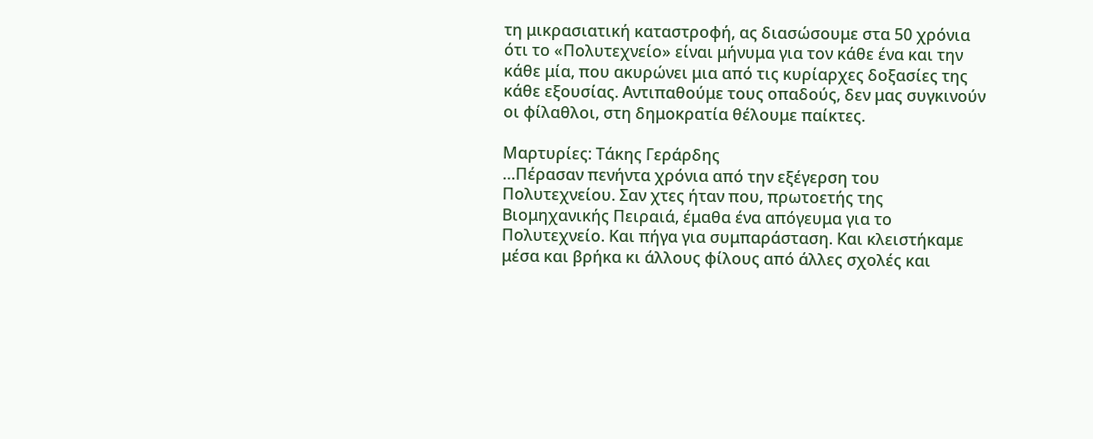τη μικρασιατική καταστροφή, ας διασώσουμε στα 50 χρόνια ότι το «Πολυτεχνείο» είναι μήνυμα για τον κάθε ένα και την κάθε μία, που ακυρώνει μια από τις κυρίαρχες δοξασίες της κάθε εξουσίας. Αντιπαθούμε τους οπαδούς, δεν μας συγκινούν οι φίλαθλοι, στη δημοκρατία θέλουμε παίκτες.

Μαρτυρίες: Τάκης Γεράρδης
…Πέρασαν πενήντα χρόνια από την εξέγερση του Πολυτεχνείου. Σαν χτες ήταν που, πρωτοετής της Βιομηχανικής Πειραιά, έμαθα ένα απόγευμα για το Πολυτεχνείο. Και πήγα για συμπαράσταση. Και κλειστήκαμε μέσα και βρήκα κι άλλους φίλους από άλλες σχολές και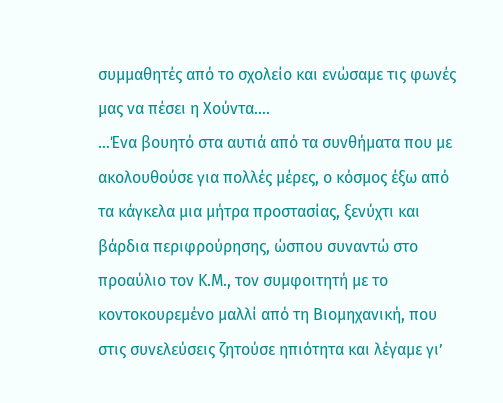συμμαθητές από το σχολείο και ενώσαμε τις φωνές μας να πέσει η Χούντα….
…Ένα βουητό στα αυτιά από τα συνθήματα που με ακολουθούσε για πολλές μέρες, ο κόσμος έξω από τα κάγκελα μια μήτρα προστασίας, ξενύχτι και βάρδια περιφρούρησης, ώσπου συναντώ στο προαύλιο τον Κ.Μ., τον συμφοιτητή με το κοντοκουρεμένο μαλλί από τη Βιομηχανική, που στις συνελεύσεις ζητούσε ηπιότητα και λέγαμε γι’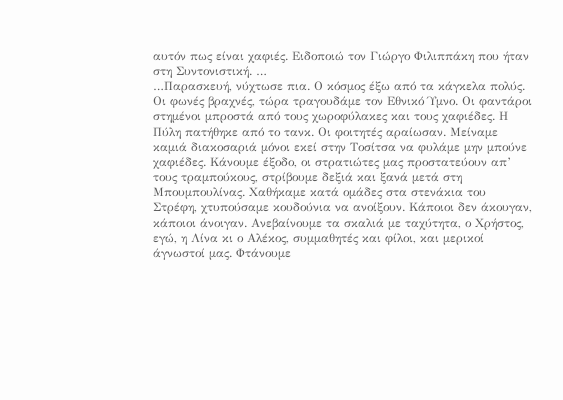αυτόν πως είναι χαφιές. Ειδοποιώ τον Γιώργο Φιλιππάκη που ήταν στη Συντονιστική. …
…Παρασκευή, νύχτωσε πια. Ο κόσμος έξω από τα κάγκελα πολύς. Οι φωνές βραχνές, τώρα τραγουδάμε τον Εθνικό Ύμνο. Οι φαντάροι στημένοι μπροστά από τους χωροφύλακες και τους χαφιέδες. Η Πύλη πατήθηκε από το τανκ. Οι φοιτητές αραίωσαν. Μείναμε καμιά διακοσαριά μόνοι εκεί στην Τοσίτσα να φυλάμε μην μπούνε χαφιέδες. Κάνουμε έξοδο, οι στρατιώτες μας προστατεύουν απ’ τους τραμπούκους, στρίβουμε δεξιά και ξανά μετά στη Μπουμπουλίνας. Χαθήκαμε κατά ομάδες στα στενάκια του Στρέφη, χτυπούσαμε κουδούνια να ανοίξουν. Κάποιοι δεν άκουγαν, κάποιοι άνοιγαν. Ανεβαίνουμε τα σκαλιά με ταχύτητα, ο Χρήστος, εγώ, η Λίνα κι ο Αλέκος, συμμαθητές και φίλοι, και μερικοί άγνωστοί μας. Φτάνουμε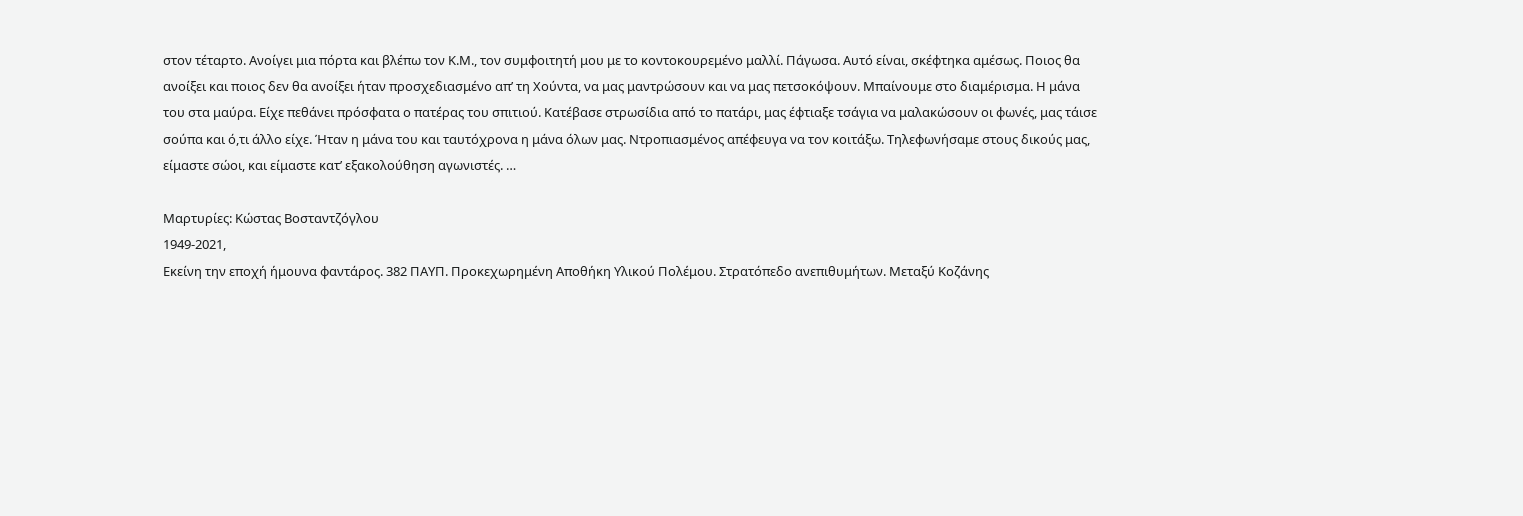στον τέταρτο. Ανοίγει μια πόρτα και βλέπω τον Κ.Μ., τον συμφοιτητή μου με το κοντοκουρεμένο μαλλί. Πάγωσα. Αυτό είναι, σκέφτηκα αμέσως. Ποιος θα ανοίξει και ποιος δεν θα ανοίξει ήταν προσχεδιασμένο απ’ τη Χούντα, να μας μαντρώσουν και να μας πετσοκόψουν. Μπαίνουμε στο διαμέρισμα. Η μάνα του στα μαύρα. Είχε πεθάνει πρόσφατα ο πατέρας του σπιτιού. Κατέβασε στρωσίδια από το πατάρι, μας έφτιαξε τσάγια να μαλακώσουν οι φωνές, μας τάισε σούπα και ό,τι άλλο είχε. Ήταν η μάνα του και ταυτόχρονα η μάνα όλων μας. Ντροπιασμένος απέφευγα να τον κοιτάξω. Τηλεφωνήσαμε στους δικούς μας, είμαστε σώοι, και είμαστε κατ’ εξακολούθηση αγωνιστές. …

Μαρτυρίες: Κώστας Βοσταντζόγλου
1949-2021,
Εκείνη την εποχή ήμουνα φαντάρος. 382 ΠΑΥΠ. Προκεχωρημένη Αποθήκη Υλικού Πολέμου. Στρατόπεδο ανεπιθυμήτων. Μεταξύ Κοζάνης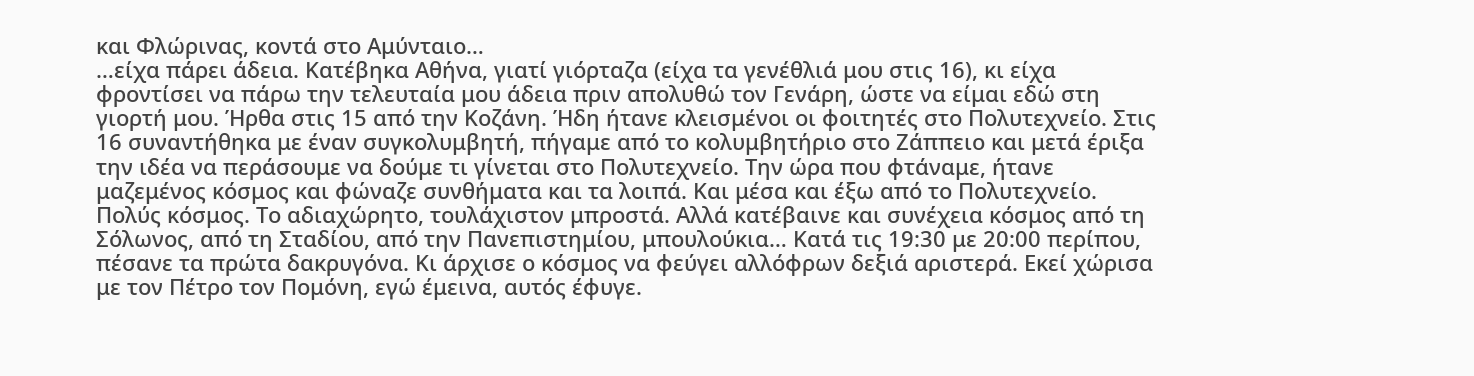και Φλώρινας, κοντά στο Αμύνταιο…
…είχα πάρει άδεια. Κατέβηκα Αθήνα, γιατί γιόρταζα (είχα τα γενέθλιά μου στις 16), κι είχα φροντίσει να πάρω την τελευταία μου άδεια πριν απολυθώ τον Γενάρη, ώστε να είμαι εδώ στη γιορτή μου. Ήρθα στις 15 από την Κοζάνη. Ήδη ήτανε κλεισμένοι οι φοιτητές στο Πολυτεχνείο. Στις 16 συναντήθηκα με έναν συγκολυμβητή, πήγαμε από το κολυμβητήριο στο Ζάππειο και μετά έριξα την ιδέα να περάσουμε να δούμε τι γίνεται στο Πολυτεχνείο. Την ώρα που φτάναμε, ήτανε μαζεμένος κόσμος και φώναζε συνθήματα και τα λοιπά. Και μέσα και έξω από το Πολυτεχνείο. Πολύς κόσμος. Το αδιαχώρητο, τουλάχιστον μπροστά. Αλλά κατέβαινε και συνέχεια κόσμος από τη Σόλωνος, από τη Σταδίου, από την Πανεπιστημίου, μπουλούκια… Κατά τις 19:30 με 20:00 περίπου, πέσανε τα πρώτα δακρυγόνα. Κι άρχισε ο κόσμος να φεύγει αλλόφρων δεξιά αριστερά. Εκεί χώρισα με τον Πέτρο τον Πομόνη, εγώ έμεινα, αυτός έφυγε.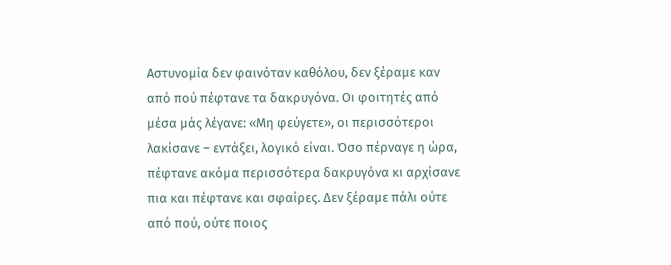Αστυνομία δεν φαινόταν καθόλου, δεν ξέραμε καν από πού πέφτανε τα δακρυγόνα. Οι φοιτητές από μέσα μάς λέγανε: «Μη φεύγετε», οι περισσότεροι λακίσανε – εντάξει, λογικό είναι. Όσο πέρναγε η ώρα, πέφτανε ακόμα περισσότερα δακρυγόνα κι αρχίσανε πια και πέφτανε και σφαίρες. Δεν ξέραμε πάλι ούτε από πού, ούτε ποιος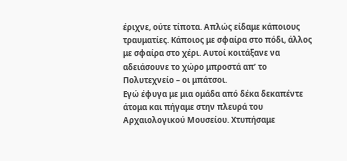έριχνε, ούτε τίποτα. Απλώς είδαμε κάποιους τραυματίες. Κάποιος με σφαίρα στο πόδι, άλλος με σφαίρα στο χέρι. Αυτοί κοιτάξανε να αδειάσουνε το χώρο μπροστά απ’ το Πολυτεχνείο – οι μπάτσοι.
Εγώ έφυγα με μια ομάδα από δέκα δεκαπέντε άτομα και πήγαμε στην πλευρά του Αρχαιολογικού Μουσείου. Χτυπήσαμε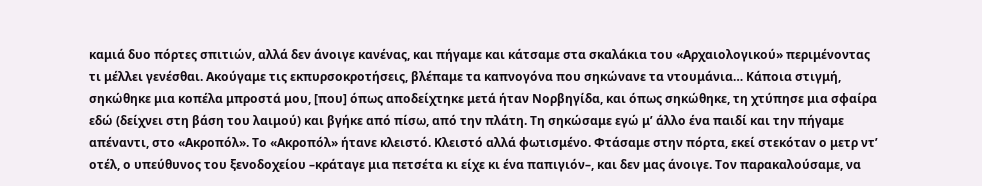καμιά δυο πόρτες σπιτιών, αλλά δεν άνοιγε κανένας, και πήγαμε και κάτσαμε στα σκαλάκια του «Αρχαιολογικού» περιμένοντας τι μέλλει γενέσθαι. Ακούγαμε τις εκπυρσοκροτήσεις, βλέπαμε τα καπνογόνα που σηκώνανε τα ντουμάνια… Κάποια στιγμή, σηκώθηκε μια κοπέλα μπροστά μου, [που] όπως αποδείχτηκε μετά ήταν Νορβηγίδα, και όπως σηκώθηκε, τη χτύπησε μια σφαίρα εδώ (δείχνει στη βάση του λαιμού) και βγήκε από πίσω, από την πλάτη. Τη σηκώσαμε εγώ μ’ άλλο ένα παιδί και την πήγαμε απέναντι, στο «Ακροπόλ». Το «Ακροπόλ» ήτανε κλειστό. Κλειστό αλλά φωτισμένο. Φτάσαμε στην πόρτα, εκεί στεκόταν ο μετρ ντ’ οτέλ, ο υπεύθυνος του ξενοδοχείου –κράταγε μια πετσέτα κι είχε κι ένα παπιγιόν–, και δεν μας άνοιγε. Τον παρακαλούσαμε, να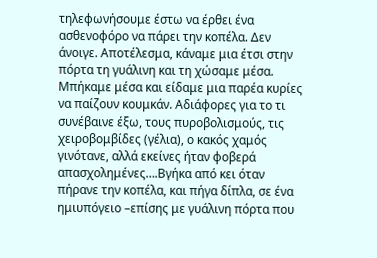τηλεφωνήσουμε έστω να έρθει ένα ασθενοφόρο να πάρει την κοπέλα. Δεν άνοιγε. Αποτέλεσμα, κάναμε μια έτσι στην πόρτα τη γυάλινη και τη χώσαμε μέσα. Μπήκαμε μέσα και είδαμε μια παρέα κυρίες να παίζουν κουμκάν. Αδιάφορες για το τι συνέβαινε έξω, τους πυροβολισμούς, τις χειροβομβίδες (γέλια), ο κακός χαμός γινότανε, αλλά εκείνες ήταν φοβερά απασχολημένες….Βγήκα από κει όταν πήρανε την κοπέλα, και πήγα δίπλα, σε ένα ημιυπόγειο –επίσης με γυάλινη πόρτα που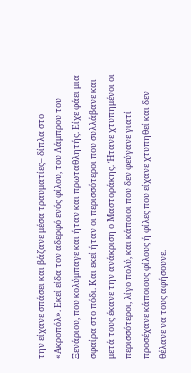την είχανε σπάσει και βάζανε μέσα τραυματίες– δίπλα στο «Ακροπόλ». Εκεί είδα τον αδερφό ενός φίλου, του Λάμπρου του Ξενάριου, που κολύμπαγε και ήταν και πρωταθλητής. Είχε φάει μια σφαίρα στο πόδι. Και εκεί ήταν οι περισσότεροι που συλλάβανε και μετά τους έκανε την ανάκριση ο Μαστοράκης. Ήτανε χτυπημένοι οι περισσότεροι, λίγο πολύ, και κάποιοι που δεν φεύγανε γιατί προσέχανε κάποιους φίλους ή φίλες που είχανε χτυπηθεί και δεν θέλανε να τους αφήσουνε.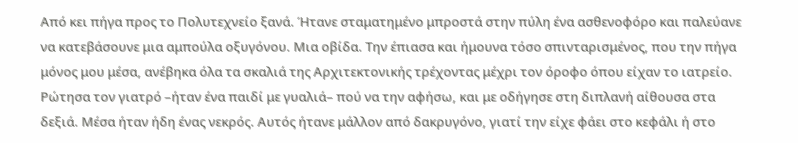Από κει πήγα προς το Πολυτεχνείο ξανά. Ήτανε σταματημένο μπροστά στην πύλη ένα ασθενοφόρο και παλεύανε να κατεβάσουνε μια αμπούλα οξυγόνου. Μια οβίδα. Την έπιασα και ήμουνα τόσο σπινταρισμένος, που την πήγα μόνος μου μέσα, ανέβηκα όλα τα σκαλιά της Αρχιτεκτονικής τρέχοντας μέχρι τον όροφο όπου είχαν το ιατρείο. Ρώτησα τον γιατρό –ήταν ένα παιδί με γυαλιά– πού να την αφήσω, και με οδήγησε στη διπλανή αίθουσα στα δεξιά. Μέσα ήταν ήδη ένας νεκρός. Αυτός ήτανε μάλλον από δακρυγόνο, γιατί την είχε φάει στο κεφάλι ή στο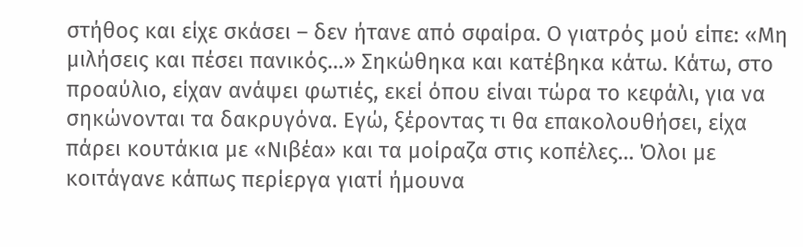στήθος και είχε σκάσει – δεν ήτανε από σφαίρα. Ο γιατρός μού είπε: «Μη μιλήσεις και πέσει πανικός…» Σηκώθηκα και κατέβηκα κάτω. Κάτω, στο προαύλιο, είχαν ανάψει φωτιές, εκεί όπου είναι τώρα το κεφάλι, για να σηκώνονται τα δακρυγόνα. Εγώ, ξέροντας τι θα επακολουθήσει, είχα πάρει κουτάκια με «Νιβέα» και τα μοίραζα στις κοπέλες… Όλοι με κοιτάγανε κάπως περίεργα γιατί ήμουνα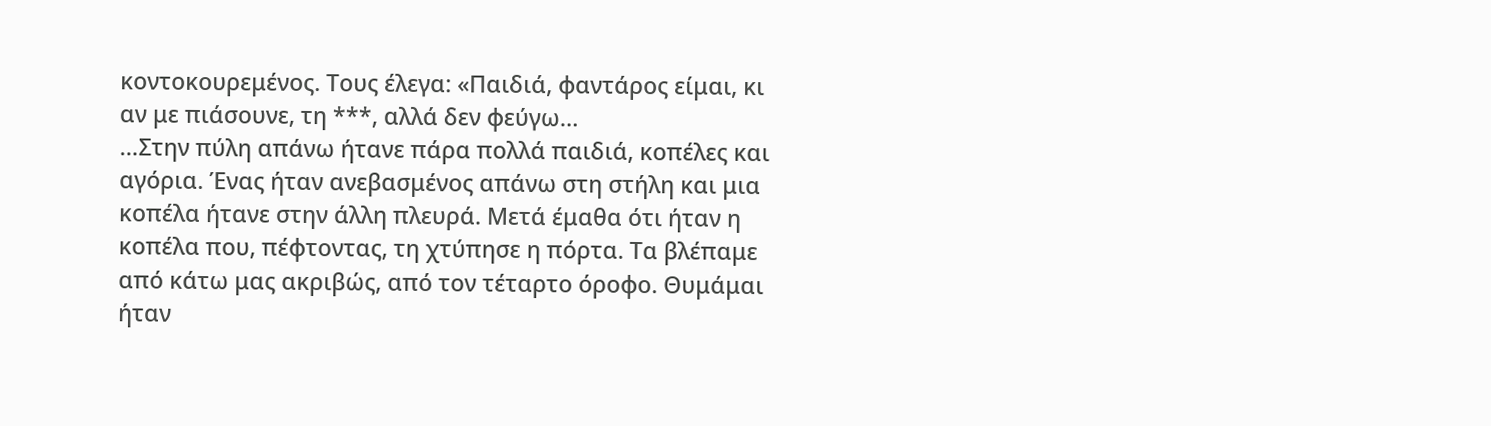κοντοκουρεμένος. Τους έλεγα: «Παιδιά, φαντάρος είμαι, κι αν με πιάσουνε, τη ***, αλλά δεν φεύγω…
…Στην πύλη απάνω ήτανε πάρα πολλά παιδιά, κοπέλες και αγόρια. Ένας ήταν ανεβασμένος απάνω στη στήλη και μια κοπέλα ήτανε στην άλλη πλευρά. Μετά έμαθα ότι ήταν η κοπέλα που, πέφτοντας, τη χτύπησε η πόρτα. Τα βλέπαμε από κάτω μας ακριβώς, από τον τέταρτο όροφο. Θυμάμαι ήταν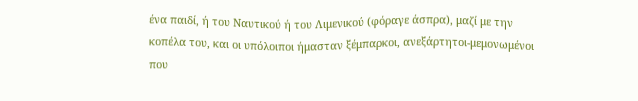ένα παιδί, ή του Ναυτικού ή του Λιμενικού (φόραγε άσπρα), μαζί με την κοπέλα του, και οι υπόλοιποι ήμασταν ξέμπαρκοι, ανεξάρτητοι-μεμονωμένοι που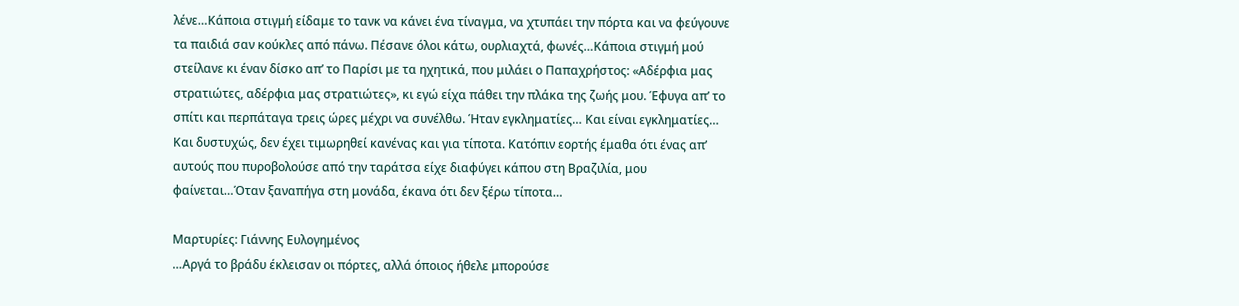λένε…Κάποια στιγμή είδαμε το τανκ να κάνει ένα τίναγμα, να χτυπάει την πόρτα και να φεύγουνε τα παιδιά σαν κούκλες από πάνω. Πέσανε όλοι κάτω, ουρλιαχτά, φωνές…Κάποια στιγμή μού στείλανε κι έναν δίσκο απ’ το Παρίσι με τα ηχητικά, που μιλάει ο Παπαχρήστος: «Αδέρφια μας στρατιώτες, αδέρφια μας στρατιώτες», κι εγώ είχα πάθει την πλάκα της ζωής μου. Έφυγα απ’ το σπίτι και περπάταγα τρεις ώρες μέχρι να συνέλθω. Ήταν εγκληματίες… Και είναι εγκληματίες… Και δυστυχώς, δεν έχει τιμωρηθεί κανένας και για τίποτα. Κατόπιν εορτής έμαθα ότι ένας απ’ αυτούς που πυροβολούσε από την ταράτσα είχε διαφύγει κάπου στη Βραζιλία, μου φαίνεται…Όταν ξαναπήγα στη μονάδα, έκανα ότι δεν ξέρω τίποτα…

Μαρτυρίες: Γιάννης Ευλογημένος
…Αργά το βράδυ έκλεισαν οι πόρτες, αλλά όποιος ήθελε μπορούσε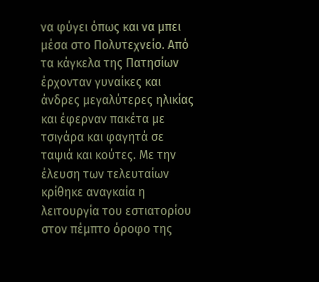να φύγει όπως και να μπει μέσα στο Πολυτεχνείο. Από τα κάγκελα της Πατησίων έρχονταν γυναίκες και άνδρες μεγαλύτερες ηλικίας και έφερναν πακέτα με τσιγάρα και φαγητά σε ταψιά και κούτες. Με την έλευση των τελευταίων κρίθηκε αναγκαία η λειτουργία του εστιατορίου στον πέμπτο όροφο της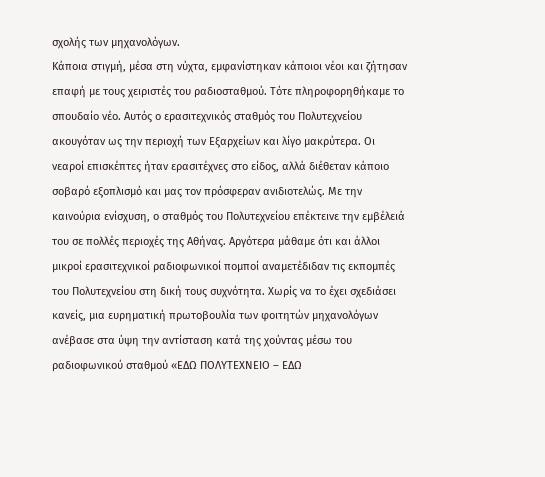σχολής των μηχανολόγων.
Κάποια στιγμή, μέσα στη νύχτα, εμφανίστηκαν κάποιοι νέοι και ζήτησαν επαφή με τους χειριστές του ραδιοσταθμού. Τότε πληροφορηθήκαμε το σπουδαίο νέο. Αυτός ο ερασιτεχνικός σταθμός του Πολυτεχνείου ακουγόταν ως την περιοχή των Εξαρχείων και λίγο μακρύτερα. Οι νεαροί επισκέπτες ήταν ερασιτέχνες στο είδος, αλλά διέθεταν κάποιο σοβαρό εξοπλισμό και μας τον πρόσφεραν ανιδιοτελώς. Με την καινούρια ενίσχυση, ο σταθμός του Πολυτεχνείου επέκτεινε την εμβέλειά του σε πολλές περιοχές της Αθήνας. Αργότερα μάθαμε ότι και άλλοι μικροί ερασιτεχνικοί ραδιοφωνικοί πομποί αναμετέδιδαν τις εκπομπές του Πολυτεχνείου στη δική τους συχνότητα. Χωρίς να το έχει σχεδιάσει κανείς, μια ευρηματική πρωτοβουλία των φοιτητών μηχανολόγων ανέβασε στα ύψη την αντίσταση κατά της χούντας μέσω του ραδιοφωνικού σταθμού «ΕΔΩ ΠΟΛΥΤΕΧΝΕΙΟ – ΕΔΩ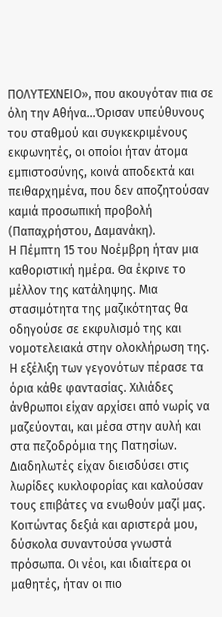ΠΟΛΥΤΕΧΝΕΙΟ», που ακουγόταν πια σε όλη την Αθήνα…Όρισαν υπεύθυνους του σταθμού και συγκεκριμένους εκφωνητές, οι οποίοι ήταν άτομα εμπιστοσύνης, κοινά αποδεκτά και πειθαρχημένα, που δεν αποζητούσαν καμιά προσωπική προβολή (Παπαχρήστου, Δαμανάκη).
Η Πέμπτη 15 του Νοέμβρη ήταν μια καθοριστική ημέρα. Θα έκρινε το μέλλον της κατάληψης. Μια στασιμότητα της μαζικότητας θα οδηγούσε σε εκφυλισμό της και νομοτελειακά στην ολοκλήρωση της. Η εξέλιξη των γεγονότων πέρασε τα όρια κάθε φαντασίας. Χιλιάδες άνθρωποι είχαν αρχίσει από νωρίς να μαζεύονται, και μέσα στην αυλή και στα πεζοδρόμια της Πατησίων. Διαδηλωτές είχαν διεισδύσει στις λωρίδες κυκλοφορίας και καλούσαν τους επιβάτες να ενωθούν μαζί μας. Κοιτώντας δεξιά και αριστερά μου, δύσκολα συναντούσα γνωστά πρόσωπα. Οι νέοι, και ιδιαίτερα οι μαθητές, ήταν οι πιο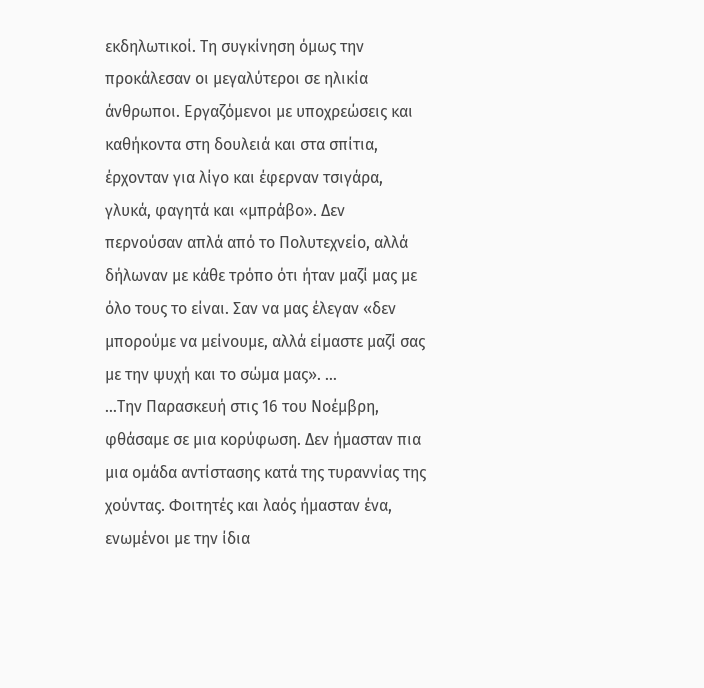εκδηλωτικοί. Τη συγκίνηση όμως την προκάλεσαν οι μεγαλύτεροι σε ηλικία άνθρωποι. Εργαζόμενοι με υποχρεώσεις και καθήκοντα στη δουλειά και στα σπίτια, έρχονταν για λίγο και έφερναν τσιγάρα, γλυκά, φαγητά και «μπράβο». Δεν περνούσαν απλά από το Πολυτεχνείο, αλλά δήλωναν με κάθε τρόπο ότι ήταν μαζί μας με όλο τους το είναι. Σαν να μας έλεγαν «δεν μπορούμε να μείνουμε, αλλά είμαστε μαζί σας με την ψυχή και το σώμα μας». …
…Την Παρασκευή στις 16 του Νοέμβρη, φθάσαμε σε μια κορύφωση. Δεν ήμασταν πια μια ομάδα αντίστασης κατά της τυραννίας της χούντας. Φοιτητές και λαός ήμασταν ένα, ενωμένοι με την ίδια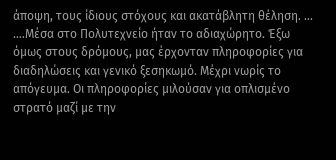άποψη, τους ίδιους στόχους και ακατάβλητη θέληση. …
….Μέσα στο Πολυτεχνείο ήταν το αδιαχώρητο. Έξω όμως στους δρόμους, μας έρχονταν πληροφορίες για διαδηλώσεις και γενικό ξεσηκωμό. Μέχρι νωρίς το απόγευμα. Οι πληροφορίες μιλούσαν για οπλισμένο στρατό μαζί με την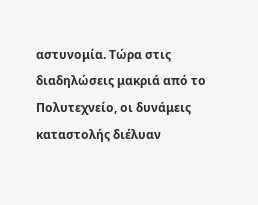αστυνομία. Τώρα στις διαδηλώσεις μακριά από το Πολυτεχνείο, οι δυνάμεις καταστολής διέλυαν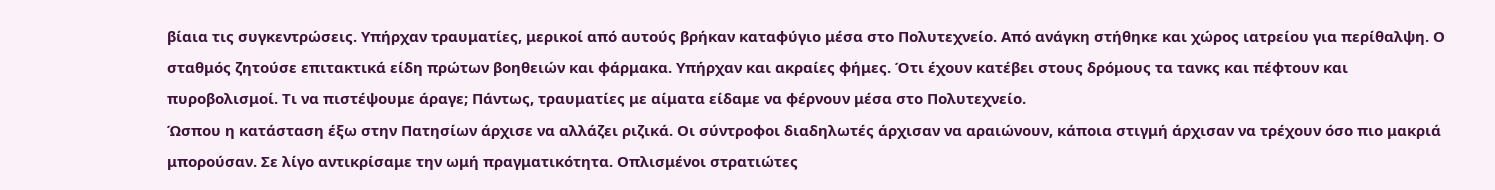βίαια τις συγκεντρώσεις. Υπήρχαν τραυματίες, μερικοί από αυτούς βρήκαν καταφύγιο μέσα στο Πολυτεχνείο. Από ανάγκη στήθηκε και χώρος ιατρείου για περίθαλψη. Ο σταθμός ζητούσε επιτακτικά είδη πρώτων βοηθειών και φάρμακα. Υπήρχαν και ακραίες φήμες. Ότι έχουν κατέβει στους δρόμους τα τανκς και πέφτουν και πυροβολισμοί. Τι να πιστέψουμε άραγε; Πάντως, τραυματίες με αίματα είδαμε να φέρνουν μέσα στο Πολυτεχνείο.
Ώσπου η κατάσταση έξω στην Πατησίων άρχισε να αλλάζει ριζικά. Οι σύντροφοι διαδηλωτές άρχισαν να αραιώνουν, κάποια στιγμή άρχισαν να τρέχουν όσο πιο μακριά μπορούσαν. Σε λίγο αντικρίσαμε την ωμή πραγματικότητα. Οπλισμένοι στρατιώτες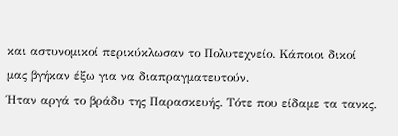και αστυνομικοί περικύκλωσαν το Πολυτεχνείο. Κάποιοι δικοί μας βγήκαν έξω για να διαπραγματευτούν.
Ήταν αργά το βράδυ της Παρασκευής. Τότε που είδαμε τα τανκς.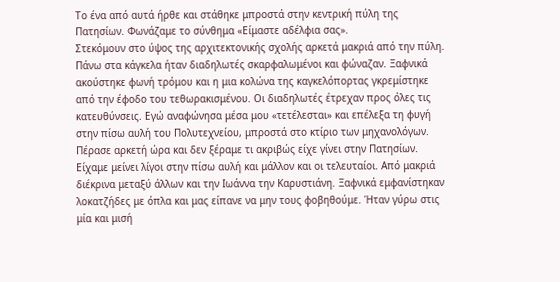Το ένα από αυτά ήρθε και στάθηκε μπροστά στην κεντρική πύλη της Πατησίων. Φωνάζαμε το σύνθημα «Είμαστε αδέλφια σας».
Στεκόμουν στο ύψος της αρχιτεκτονικής σχολής αρκετά μακριά από την πύλη. Πάνω στα κάγκελα ήταν διαδηλωτές σκαρφαλωμένοι και φώναζαν. Ξαφνικά ακούστηκε φωνή τρόμου και η μια κολώνα της καγκελόπορτας γκρεμίστηκε από την έφοδο του τεθωρακισμένου. Οι διαδηλωτές έτρεχαν προς όλες τις κατευθύνσεις. Εγώ αναφώνησα μέσα μου «τετέλεσται» και επέλεξα τη φυγή στην πίσω αυλή του Πολυτεχνείου, μπροστά στο κτίριο των μηχανολόγων. Πέρασε αρκετή ώρα και δεν ξέραμε τι ακριβώς είχε γίνει στην Πατησίων. Είχαμε μείνει λίγοι στην πίσω αυλή και μάλλον και οι τελευταίοι. Από μακριά διέκρινα μεταξύ άλλων και την Ιωάννα την Καρυστιάνη. Ξαφνικά εμφανίστηκαν λοκατζήδες με όπλα και μας είπανε να μην τους φοβηθούμε. Ήταν γύρω στις μία και μισή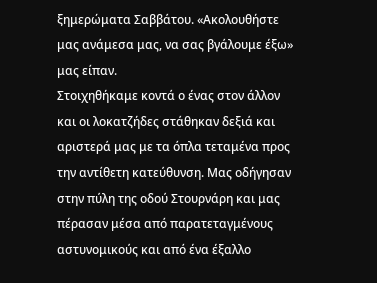ξημερώματα Σαββάτου. «Ακολουθήστε μας ανάμεσα μας, να σας βγάλουμε έξω» μας είπαν.
Στοιχηθήκαμε κοντά ο ένας στον άλλον και οι λοκατζήδες στάθηκαν δεξιά και αριστερά μας με τα όπλα τεταμένα προς την αντίθετη κατεύθυνση. Μας οδήγησαν στην πύλη της οδού Στουρνάρη και μας πέρασαν μέσα από παρατεταγμένους αστυνομικούς και από ένα έξαλλο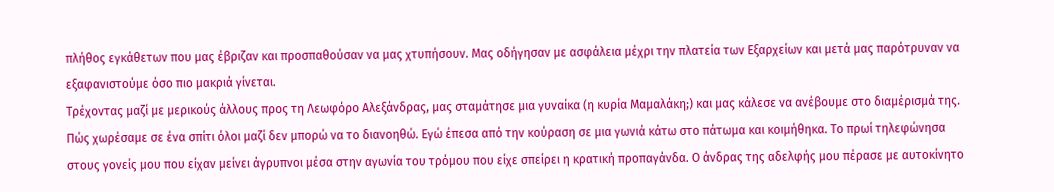πλήθος εγκάθετων που μας έβριζαν και προσπαθούσαν να μας χτυπήσουν. Μας οδήγησαν με ασφάλεια μέχρι την πλατεία των Εξαρχείων και μετά μας παρότρυναν να εξαφανιστούμε όσο πιο μακριά γίνεται.
Τρέχοντας μαζί με μερικούς άλλους προς τη Λεωφόρο Αλεξάνδρας, μας σταμάτησε μια γυναίκα (η κυρία Μαμαλάκη;) και μας κάλεσε να ανέβουμε στο διαμέρισμά της. Πώς χωρέσαμε σε ένα σπίτι όλοι μαζί δεν μπορώ να το διανοηθώ. Εγώ έπεσα από την κούραση σε μια γωνιά κάτω στο πάτωμα και κοιμήθηκα. Το πρωί τηλεφώνησα στους γονείς μου που είχαν μείνει άγρυπνοι μέσα στην αγωνία του τρόμου που είχε σπείρει η κρατική προπαγάνδα. Ο άνδρας της αδελφής μου πέρασε με αυτοκίνητο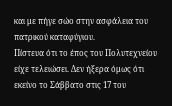και με πήγε σώο στην ασφάλεια του πατρικού καταφύγιου.
Πίστευα ότι το έπος του Πολυτεχνείου είχε τελειώσει. Δεν ήξερα όμως ότι εκείνο το Σάββατο στις 17 του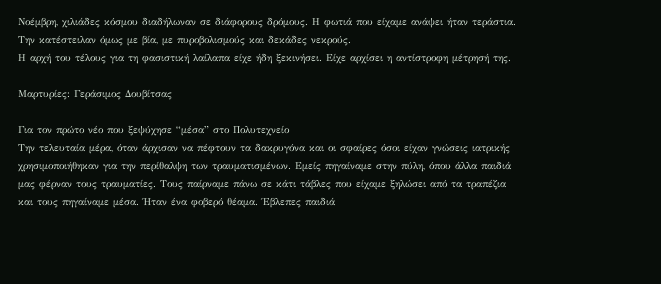Νοέμβρη, χιλιάδες κόσμου διαδήλωναν σε διάφορους δρόμους. Η φωτιά που είχαμε ανάψει ήταν τεράστια. Την κατέστειλαν όμως με βία, με πυροβολισμούς και δεκάδες νεκρούς.
Η αρχή του τέλους για τη φασιστική λαίλαπα είχε ήδη ξεκινήσει. Είχε αρχίσει η αντίστροφη μέτρησή της.

Μαρτυρίες: Γεράσιμος Δουβίτσας

Για τον πρώτο νέο που ξεψύχησε “μέσα” στο Πολυτεχνείο
Την τελευταία μέρα, όταν άρχισαν να πέφτουν τα δακρυγόνα και οι σφαίρες όσοι είχαν γνώσεις ιατρικής χρησιμοποιήθηκαν για την περίθαλψη των τραυματισμένων. Εμείς πηγαίναμε στην πύλη, όπου άλλα παιδιά μας φέρναν τους τραυματίες. Τους παίρναμε πάνω σε κάτι τάβλες που είχαμε ξηλώσει από τα τραπέζια και τους πηγαίναμε μέσα. Ήταν ένα φοβερό θέαμα. Έβλεπες παιδιά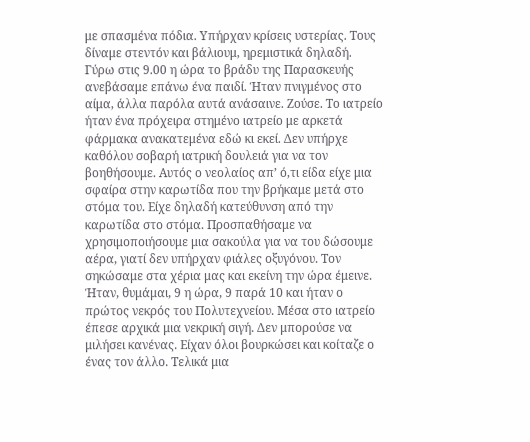με σπασμένα πόδια. Υπήρχαν κρίσεις υστερίας. Τους δίναμε στεντόν και βάλιουμ, ηρεμιστικά δηλαδή.
Γύρω στις 9.00 η ώρα το βράδυ της Παρασκευής ανεβάσαμε επάνω ένα παιδί. Ήταν πνιγμένος στο αίμα, άλλα παρόλα αυτά ανάσαινε. Ζούσε. Το ιατρείο ήταν ένα πρόχειρα στημένο ιατρείο με αρκετά φάρμακα ανακατεμένα εδώ κι εκεί. Δεν υπήρχε καθόλου σοβαρή ιατρική δουλειά για να τον βοηθήσουμε. Αυτός ο νεολαίος απ’ ό,τι είδα είχε μια σφαίρα στην καρωτίδα που την βρήκαμε μετά στο στόμα του. Είχε δηλαδή κατεύθυνση από την καρωτίδα στο στόμα. Προσπαθήσαμε να χρησιμοποιήσουμε μια σακούλα για να του δώσουμε αέρα, γιατί δεν υπήρχαν φιάλες οξυγόνου. Τον σηκώσαμε στα χέρια μας και εκείνη την ώρα έμεινε. Ήταν, θυμάμαι, 9 η ώρα, 9 παρά 10 και ήταν ο πρώτος νεκρός του Πολυτεχνείου. Μέσα στο ιατρείο έπεσε αρχικά μια νεκρική σιγή. Δεν μπορούσε να μιλήσει κανένας. Είχαν όλοι βουρκώσει και κοίταζε ο ένας τον άλλο. Τελικά μια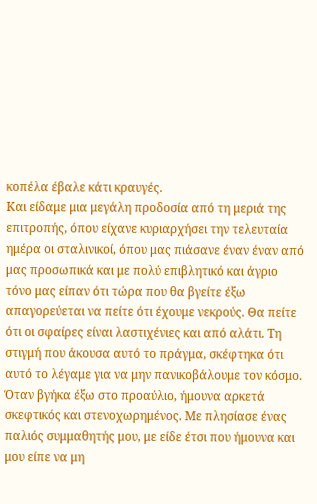κοπέλα έβαλε κάτι κραυγές.
Και είδαμε μια μεγάλη προδοσία από τη μεριά της επιτροπής, όπου είχανε κυριαρχήσει την τελευταία ημέρα οι σταλινικοί, όπου μας πιάσανε έναν έναν από μας προσωπικά και με πολύ επιβλητικό και άγριο τόνο μας είπαν ότι τώρα που θα βγείτε έξω απαγορεύεται να πείτε ότι έχουμε νεκρούς. Θα πείτε ότι οι σφαίρες είναι λαστιχένιες και από αλάτι. Τη στιγμή που άκουσα αυτό το πράγμα, σκέφτηκα ότι αυτό το λέγαμε για να μην πανικοβάλουμε τον κόσμο. Όταν βγήκα έξω στο προαύλιο, ήμουνα αρκετά σκεφτικός και στενοχωρημένος. Με πλησίασε ένας παλιός συμμαθητής μου, με είδε έτσι που ήμουνα και μου είπε να μη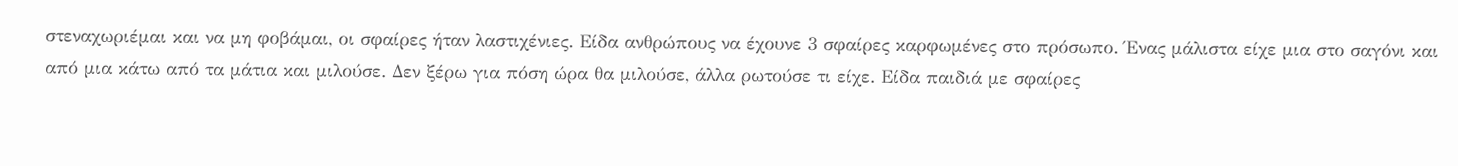στεναχωριέμαι και να μη φοβάμαι, οι σφαίρες ήταν λαστιχένιες. Είδα ανθρώπους να έχουνε 3 σφαίρες καρφωμένες στο πρόσωπο. Ένας μάλιστα είχε μια στο σαγόνι και από μια κάτω από τα μάτια και μιλούσε. Δεν ξέρω για πόση ώρα θα μιλούσε, άλλα ρωτούσε τι είχε. Είδα παιδιά με σφαίρες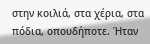στην κοιλιά, στα χέρια, στα πόδια, οπουδήποτε. Ήταν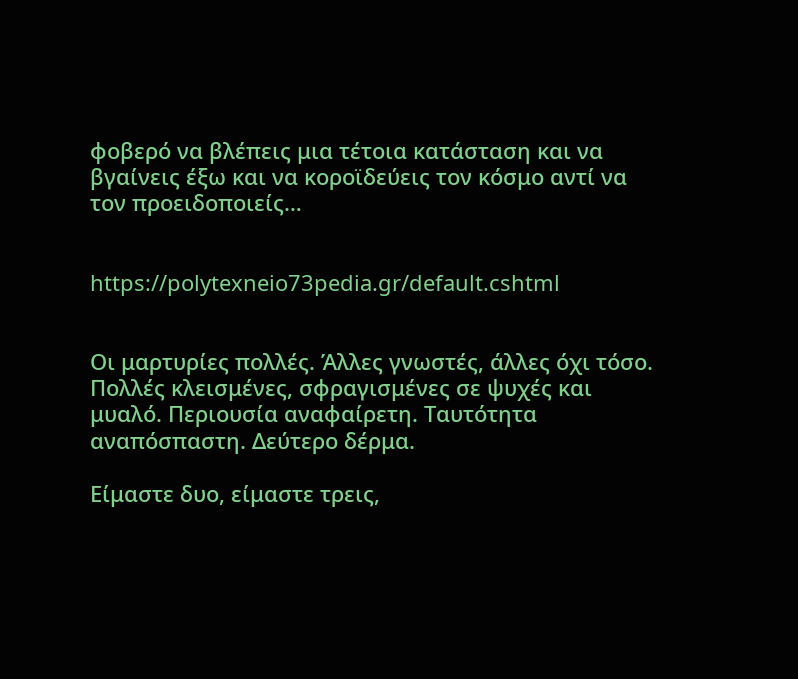φοβερό να βλέπεις μια τέτοια κατάσταση και να βγαίνεις έξω και να κοροϊδεύεις τον κόσμο αντί να τον προειδοποιείς…


https://polytexneio73pedia.gr/default.cshtml


Οι μαρτυρίες πολλές. Άλλες γνωστές, άλλες όχι τόσο. Πολλές κλεισμένες, σφραγισμένες σε ψυχές και μυαλό. Περιουσία αναφαίρετη. Ταυτότητα αναπόσπαστη. Δεύτερο δέρμα.

Είμαστε δυο, είμαστε τρεις,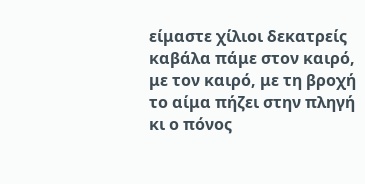είμαστε χίλιοι δεκατρείς
καβάλα πάμε στον καιρό,
με τον καιρό, με τη βροχή
το αίμα πήζει στην πληγή
κι ο πόνος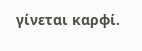γίνεται καρφί.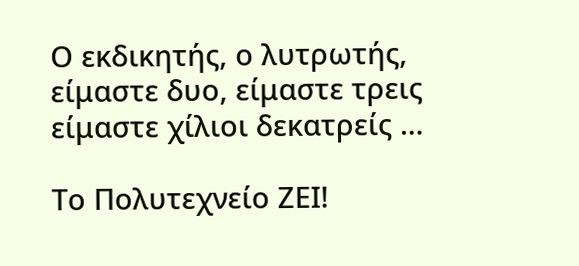Ο εκδικητής, ο λυτρωτής, είμαστε δυο, είμαστε τρεις
είμαστε χίλιοι δεκατρείς …

Το Πολυτεχνείο ΖΕΙ!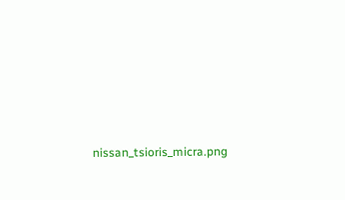nissan_tsioris_micra.png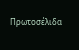Πρωτοσέλιδα